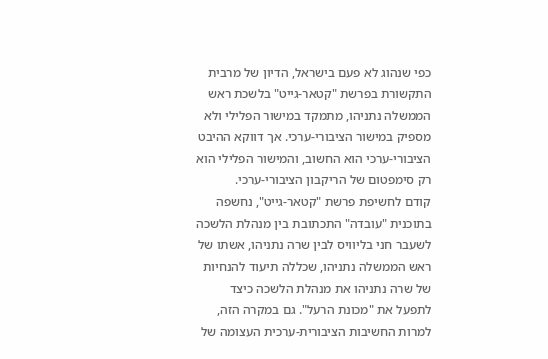כפי שנהוג לא פעם בישראל, הדיון של מרבית התקשורת בפרשת "קטאר-גייט" בלשכת ראש הממשלה נתניהו, מתמקד במישור הפלילי ולא מספיק במישור הציבורי-ערכי. אך דווקא ההיבט הציבורי-ערכי הוא החשוב, והמישור הפלילי הוא רק סימפטום של הריקבון הציבורי-ערכי.
קודם לחשיפת פרשת "קטאר-גייט", נחשפה בתוכנית "עובדה" התכתובת בין מנהלת הלשכה לשעבר חני בליוויס לבין שרה נתניהו, אשתו של ראש הממשלה נתניהו, שכללה תיעוד להנחיות של שרה נתניהו את מנהלת הלשכה כיצד לתפעל את "מכונת הרעל". גם במקרה הזה, למרות החשיבות הציבורית-ערכית העצומה של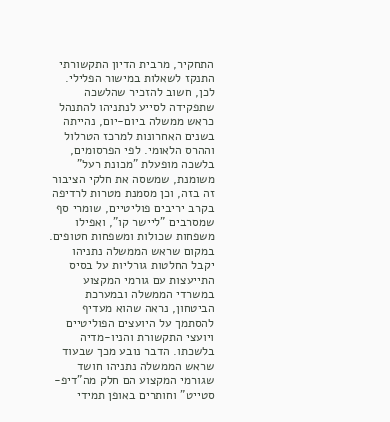התחקיר, מרבית הדיון התקשורתי התנקז לשאלות במישור הפלילי.
לכן, חשוב להזכיר שהלשכה שתפקידה לסייע לנתניהו להתנהל כראש ממשלה ביום-יום, נהייתה בשנים האחרונות למרכז הטרלול וההרס הלאומי. לפי הפרסומים, בלשכה מופעלת "מכונת רעל" משומנת, שמשסה את חלקי הציבור זה בזה, וכן מסמנת מטרות לרדיפה בקרב יריבים פוליטיים, שומרי סף שמסרבים "ליישר קו", ואפילו משפחות שכולות ומשפחות חטופים.
במקום שראש הממשלה נתניהו יקבל החלטות גורליות על בסיס התייעצות עם גורמי המקצוע במשרדי הממשלה ובמערכת הביטחון, נראה שהוא מעדיף להסתמך על היועצים הפוליטיים ויועצי התקשורת והניו-מדיה בלשכתו. הדבר נובע מכך שבעוד שראש הממשלה נתניהו חושד שגורמי המקצוע הם חלק מה"דיפ-סטייט" וחותרים באופן תמידי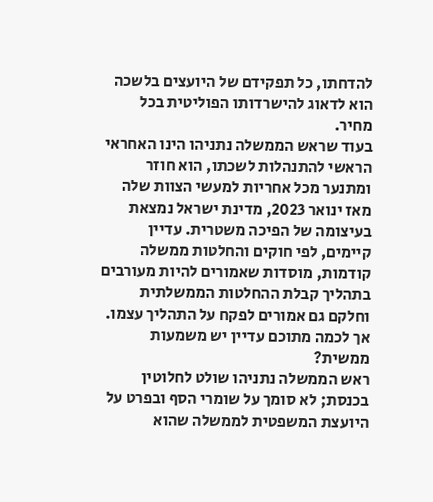להדחתו, כל תפקידם של היועצים בלשכה הוא לדאוג להישרדותו הפוליטית בכל מחיר.
בעוד שראש הממשלה נתניהו הינו האחראי הראשי להתנהלות לשכתו, הוא חוזר ומתנער מכל אחריות למעשי הצוות שלה
מאז ינואר 2023, מדינת ישראל נמצאת בעיצומה של הפיכה משטרית. עדיין קיימים, לפי חוקים והחלטות ממשלה קודמות, מוסדות שאמורים להיות מעורבים בתהליך קבלת ההחלטות הממשלתית וחלקם גם אמורים לפקח על התהליך עצמו. אך לכמה מתוכם עדיין יש משמעות ממשית?
ראש הממשלה נתניהו שולט לחלוטין בכנסת; לא סומך על שומרי הסף ובפרט על היועצת המשפטית לממשלה שהוא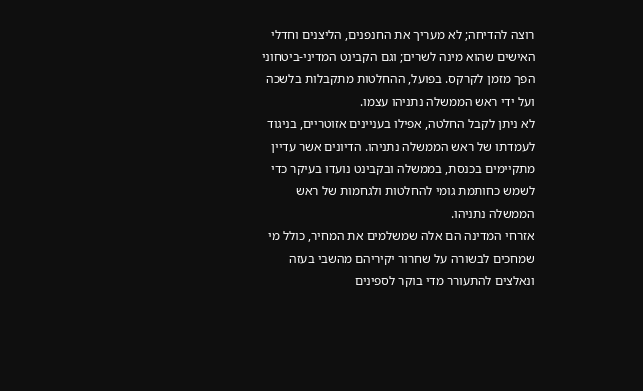רוצה להדיחה; לא מעריך את החנפנים, הליצנים וחדלי האישים שהוא מינה לשרים; וגם הקבינט המדיני-ביטחוני הפך מזמן לקרקס. בפועל, ההחלטות מתקבלות בלשכה ועל ידי ראש הממשלה נתניהו עצמו.
לא ניתן לקבל החלטה, אפילו בעניינים אזוטריים, בניגוד לעמדתו של ראש הממשלה נתניהו. הדיונים אשר עדיין מתקיימים בכנסת, בממשלה ובקבינט נועדו בעיקר כדי לשמש כחותמת גומי להחלטות ולגחמות של ראש הממשלה נתניהו.
אזרחי המדינה הם אלה שמשלמים את המחיר, כולל מי שמחכים לבשורה על שחרור יקיריהם מהשבי בעזה ונאלצים להתעורר מדי בוקר לספינים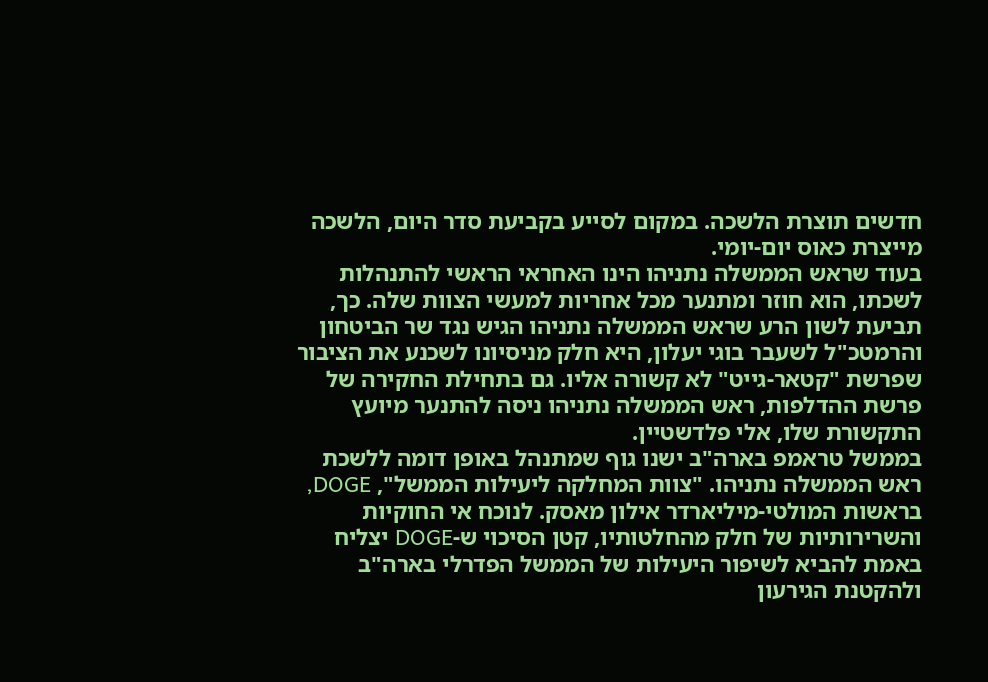חדשים תוצרת הלשכה. במקום לסייע בקביעת סדר היום, הלשכה מייצרת כאוס יום-יומי.
בעוד שראש הממשלה נתניהו הינו האחראי הראשי להתנהלות לשכתו, הוא חוזר ומתנער מכל אחריות למעשי הצוות שלה. כך, תביעת לשון הרע שראש הממשלה נתניהו הגיש נגד שר הביטחון והרמטכ"ל לשעבר בוגי יעלון, היא חלק מניסיונו לשכנע את הציבור שפרשת "קטאר-גייט" לא קשורה אליו. גם בתחילת החקירה של פרשת ההדלפות, ראש הממשלה נתניהו ניסה להתנער מיועץ התקשורת שלו, אלי פלדשטיין.
בממשל טראמפ בארה"ב ישנו גוף שמתנהל באופן דומה ללשכת ראש הממשלה נתניהו. "צוות המחלקה ליעילות הממשל", DOGE, בראשות המולטי-מיליארדר אילון מאסק. לנוכח אי החוקיות והשרירותיות של חלק מהחלטותיו, קטן הסיכוי ש-DOGE יצליח באמת להביא לשיפור היעילות של הממשל הפדרלי בארה"ב ולהקטנת הגירעון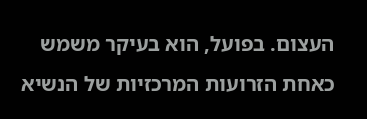העצום. בפועל, הוא בעיקר משמש כאחת הזרועות המרכזיות של הנשיא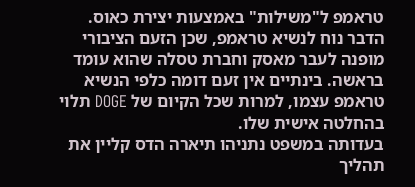טראמפ ל"משילות" באמצעות יצירת כאוס.
הדבר נוח לנשיא טראמפ, שכן הזעם הציבורי מופנה לעבר מאסק וחברת טסלה שהוא עומד בראשה. בינתיים אין זעם דומה כלפי הנשיא טראמפ עצמו, למרות שכל הקיום של DOGE תלוי בהחלטה אישית שלו.
בעדותה במשפט נתניהו תיארה הדס קליין את תהליך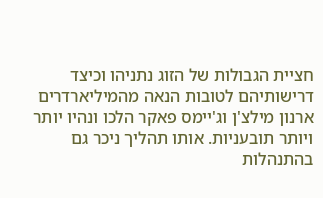חציית הגבולות של הזוג נתניהו וכיצד דרישותיהם לטובות הנאה מהמיליארדרים ארנון מילצ'ן וג'יימס פאקר הלכו ונהיו יותר ויותר תובעניות. אותו תהליך ניכר גם בהתנהלות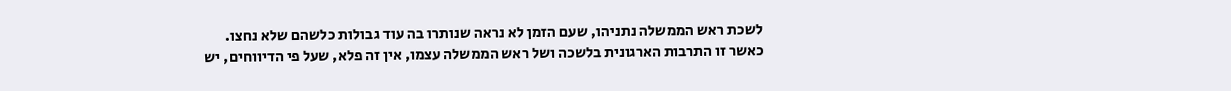לשכת ראש הממשלה נתניהו, שעם הזמן לא נראה שנותרו בה עוד גבולות כלשהם שלא נחצו.
כאשר זו התרבות הארגונית בלשכה ושל ראש הממשלה עצמו, אין זה פלא, שעל פי הדיווחים, יש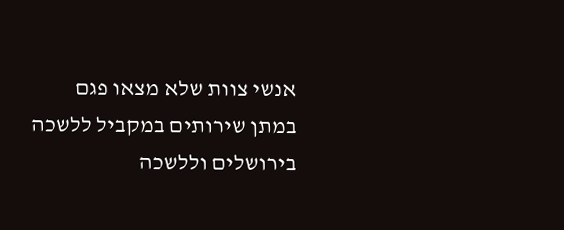אנשי צוות שלא מצאו פגם במתן שירותים במקביל ללשכה בירושלים וללשכה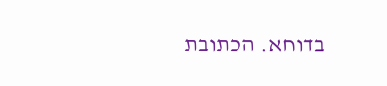בדוחא. הכתובת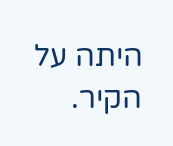היתה על הקיר.